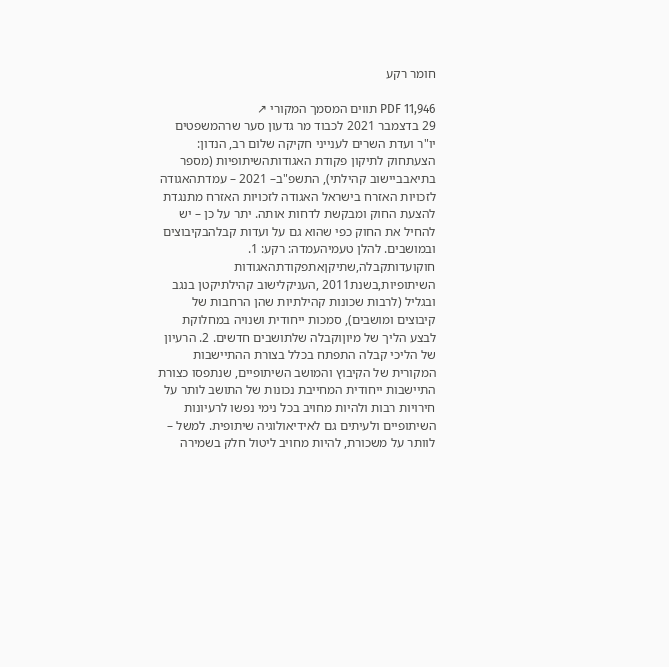חומר רקע

PDF 11,946 תווים המסמך המקורי ↗
29 בדצמבר 2021 לכבוד מר גדעון סער שרהמשפטים יו"ר ועדת השרים לענייני חקיקה שלום רב, הנדון: הצעתחוק לתיקון פקודת האגודותהשיתופיות (מספר בתיאבביישוב קהילתי), התשפ"ב– 2021 – עמדתהאגודה לזכויות האזרח בישראל האגודה לזכויות האזרח מתנגדת להצעת החוק ומבקשת לדחות אותה. יתר על כן – יש להחיל את החוק כפי שהוא גם על ועדות קבלהבקיבוצים ובמושבים. להלן טעמיהעמדה: רקע: 1. חוקועדותקבלה,שתיקןאתפקודתהאגודות השיתופיות,בשנת2011 ,העניקלישוב קהילתיקטן בנגב ובגליל (לרבות שכונות קהילתיות שהן הרחבות של קיבוצים ומושבים), סמכות ייחודית ושנויה במחלוקת לבצע הליך של מיוןוקבלה שלתושבים חדשים. 2. הרעיון של הליכי קבלה התפתח בכלל בצורת ההתיישבות המקורית של הקיבוץ והמושב השיתופיים, שנתפסו כצורת התיישבות ייחודית המחייבת נכונות של התושב לותר על חירויות רבות ולהיות מחויב בכל נימי נפשו לרעיונות השיתופיים ולעיתים גם לאידיאולוגיה שיתופית. למשל – לוותר על משכורת, להיות מחויב ליטול חלק בשמירה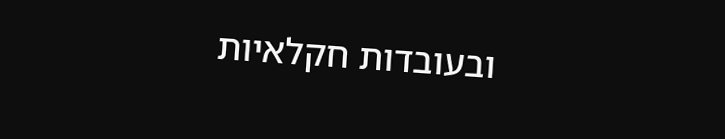ובעובדות חקלאיות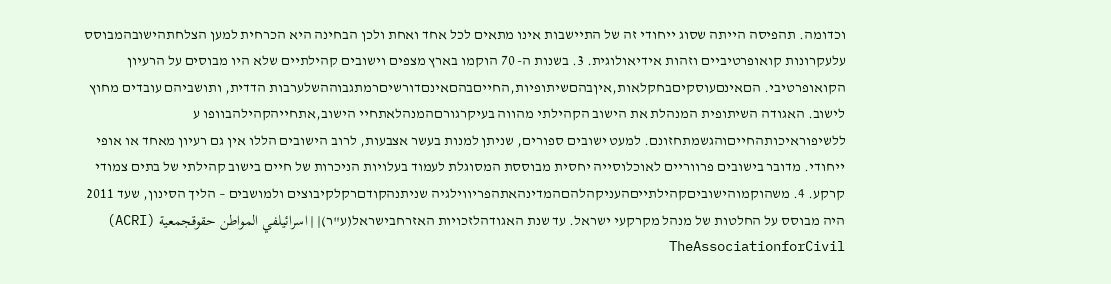וכדומה. תהפיסה הייתה שסוג ייחודי זה של התיישבות אינו מתאים לכל אחד ואחת ולכן הבחינה היא הכרחית למען הצלחתהישובהמבוסס עלעקרונות קואופרטיביים וזהות אידיאולוגית. 3. בשנות ה- 70 הוקמו בארץ מצפים וישובים קהילתיים שלא היו מבוסים על הרעיון הקואופרטיבי. הםאינםעוסקיםבחקלאות,איןבהםשיתופיות,החייםבהםאינםדורשיםרמתגבוההשלערבות הדדית, ותושביהם עובדים מחוץ לישוב. האגודה השיתופית המנהלת את הישוב הקהילתי מהווה בעיקרגורםהמנהלאתחיי הישוב,אתחייהקהילהבוופו ע ללשיפוראיכותהחייםוהגשמתחזונם. למעט ישובים ספורים, שניתן למנות בעשר אצבעות, לרוב הישובים הללו אין גם רעיון מאחד או אופי ייחודי. מדובר בישובים פרווריים לאוכלוסייה יחסית מבוססת המסוגלת לעמוד בעלויות הניכרות של חיים בישוב קהילתי של בתים צמודי קרקע. 4. משהוקמוהישוביםקהילתייםהעניקהלהםהמדינהאתהפריווילגיה שניתנהקודםרקלקיבוצים ולמושבים – הליך הסינון, שעד 2011 היה מבוסס על החלטות של מנהל מקרקעי ישראל. עד שנת האגודהלזכויות האזרחבישראל(ע"ר)| | اسرائيلفي المواطن حقوقجمعية (ACRI) TheAssociationforCivil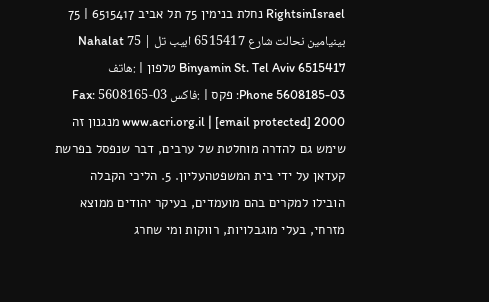RightsinIsrael נחלת בנימין 75 תל אביב 6515417 | 75 بينيامين نحالت شارع 6515417 ابيب تل | 75 Nahalat Binyamin St. Tel Aviv 6515417 טלפון | :هاتف 03-5608185 Phone: פקס | :فاكس 03-5608165 Fax: www.acri.org.il | [email protected] 2000 מנגנון זה שימש גם להדרה מוחלטת של ערבים, דבר שנפסל בפרשת קעדאן על ידי בית המשפטהעליון. 5. הליכי הקבלה הובילו למקרים בהם מועמדים, בעיקר יהודים ממוצא מזרחי, בעלי מוגבלויות, רווקות ומי שחרג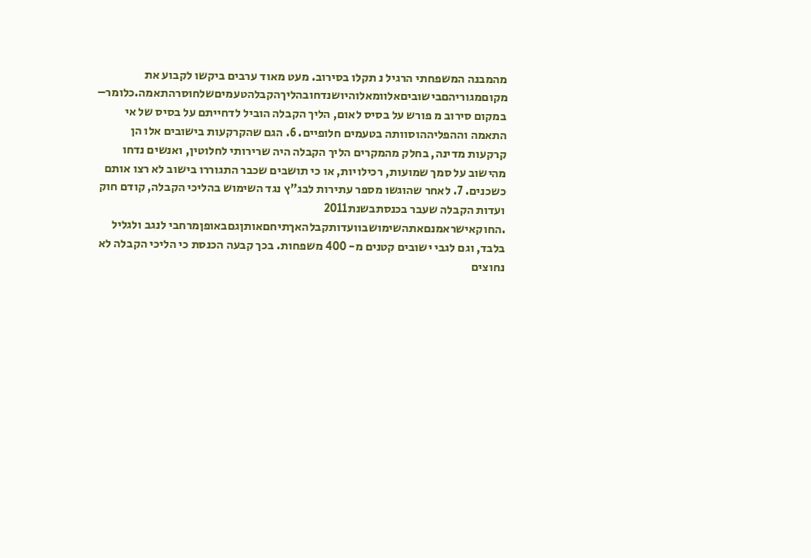מהמבנה המשפחתי הרגיל נ תקלו בסירוב. מעט מאוד ערבים ביקשו לקבוע את מקוםמגוריהםבישוביםאלוומאלוהיושנדחובהליךהקבלהטעמיםשלחוסרהתאמה.כלומר– במקום סירוב מ פורש על בסיס לאום, הליך הקבלה הוביל לדחייתם על בסיס של אי התאמה וההפליההוסוותה בטעמים חלופיים. 6. הגם שהקרקעות בישובים אלו הן קרקעות מדינה, בחלק מהמקרים הליך הקבלה היה שרירותי לחלוטין, ואנשים נדחו מהישוב על סמך שמועות, רכילויות, או כי תושבים שכבר התגוררו בישוב לא רצו אותם כשכנים. 7. לאחר שהוגשו מספר עתירות לבג"ץ נגד השימוש בהליכי הקבלה, קודם חוק ועדות הקבלה שעבר בכנסתבשנת2011 .החוקאישראמנםאתהשימושבוועדותקבלהאךתיחםאותןגםבאופןמרחבי לנגב ולגליל בלבד, וגם לגבי ישובים קטנים מ- 400 משפחות. בכך קבעה הכנסת כי הליכי הקבלה לא נחוצים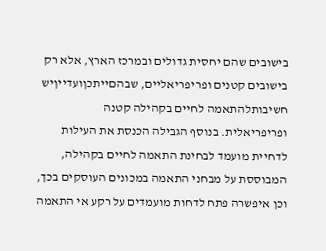בישובים שהם יחסית גדולים ובמרכז הארץ, אלא רק בישובים קטנים ופריפריאליים, שבהםייתכןועדייןיש חשיבותלהתאמה לחיים בקהילה קטנה ופריפריאלית. בנוסף הגבילה הכנסת את העילות לדחיית מועמד לבחינת התאמה לחיים בקהילה, המבוססת על מבחני התאמה במכונים העוסקים בכך, וכן איפשרה פתח לדחות מועמדים על רקע אי התאמה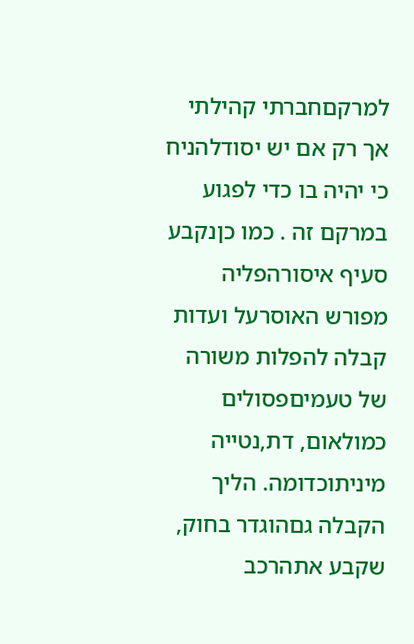למרקםחברתי קהילתי אך רק אם יש יסודלהניח כי יהיה בו כדי לפגוע במרקם זה . כמו כןנקבע סעיף איסורהפליה מפורש האוסרעל ועדות קבלה להפלות משורה של טעמיםפסולים כמולאום, דת,נטייה מיניתוכדומה. הליך הקבלה גםהוגדר בחוק, שקבע אתהרכב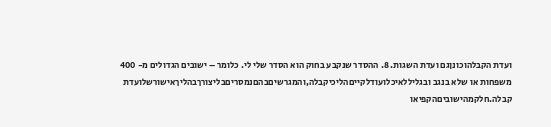ועדת הקבלהוכונןגם ועדת השגות. 8. ההסדר שנקבע בחוק הוא הסדר שלי לי. כלומר – ישובים הגדולים מ- 400 משפחות או שלא בנגב ובגליללאיכלועודלקייםהליכיקבלה,והמגרשיםבהםנמסריםבליצורךבהליךאישורשלועדת קבלה.חלקמהישוביםהקפיאו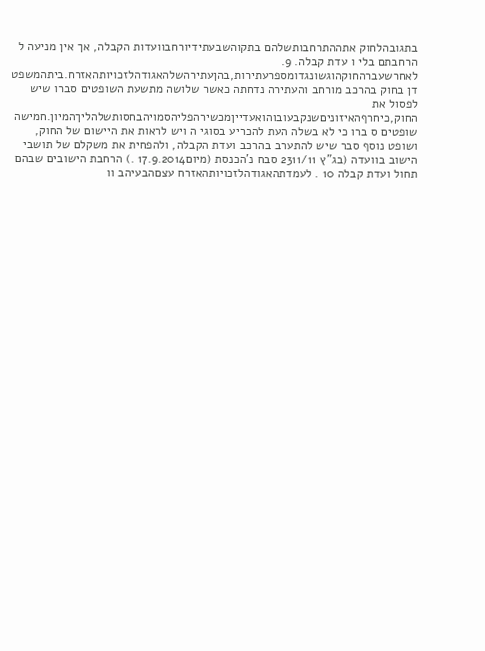בתגובהלחוק אתההתרחבותשלהם בתקוהשבעתידיורחבוועדות הקבלה, אך אין מניעה ל הרחבתם בלי ו עדת קבלה. 9. לאחרשעברהחוקהוגשונגדומספרעתירות,בהןעתירהשלהאגודהלזכויותהאזרח.ביתהמשפט דן בחוק בהרכב מורחב והעתירה נדחתה כאשר שלושה מתשעת השופטים סברו שיש לפסול את החוק,כיחרףהאיזוניםשנקבעובוהואעדייןמכשירהפליהסמויהבחסותשלהליךהמיון.חמישה שופטים ס ברו כי לא בשלה העת להכריע בסוגי ה ויש לראות את היישום של החוק, ושופט נוסף סבר שיש להתערב בהרכב ועדת הקבלה, ולהפחית את משקלם של תושבי הישוב בוועדה (בג"ץ 2311/11 סבח נ'הכנסת (מיום17.9.2014 .) הרחבת הישובים שבהם תחול ועדת קבלה 10 . לעמדתהאגודהלזכויותהאזרח עצםהבעיהב וו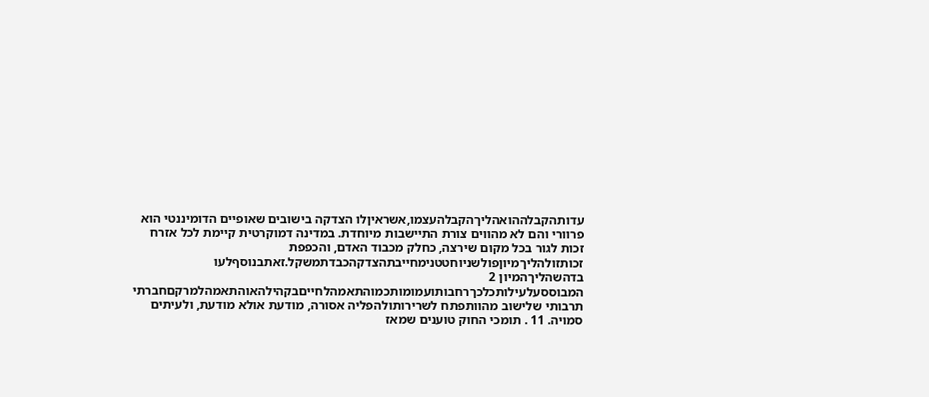עדותהקבלההואהליךהקבלהעצמו,אשראיןלו הצדקה בישובים שאופיים הדומיננטי הוא פרוורי והם לא מהווים צורת התיישבות מיוחדת. במדינה דמוקרטית קיימת לכל אזרח זכות לגור בכל מקום שירצה, כחלק מכבוד האדם, והכפפת זכותזולהליךמיוןפולשניוחטטנימחייבתהצדקהכבדתמשקל.זאתבנוסףלעו בדהשהליךהמיון 2 המבוססעלעילותכלכךרחבותועמומותכמוהתאמהלחייםבקהילהאוהתאמהלמרקםחברתי תרבותי שלישוב מהוותפתח לשרירותולהפליה אסורה, מודעת אולא מודעת, ולעיתים סמויה. 11 . תומכי החוק טוענים שמאז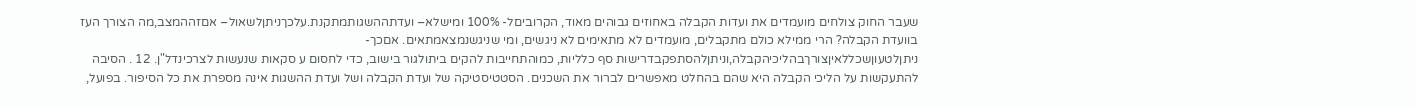שעבר החוק צולחים מועמדים את ועדות הקבלה באחוזים גבוהים מאוד, הקרוביםל- 100% ומישלא– ועדתההשגותמתקנת.עלכךניתןלשאול– אםזההמצב,מה הצורך העז בוועדת הקבלה? הרי ממילא כולם מתקבלים, מועמדים לא מתאימים לא ניגשים, ומי שניגשנמצאמתאים. אםכך- ניתןלטעוןשכללאיןצורךבהליכיהקבלה,וניתןלהסתפקבדרישות סף כלליות, כמוהתחייבות להקים ביתולגור בישוב, כדי לחסום ע סקאות שנעשות לצרכינדל"ן. 12 . הסיבה להתעקשות על הליכי הקבלה היא שהם בהחלט מאפשרים לברור את השכנים. הסטטיסטיקה של ועדת הקבלה ושל ועדת ההשגות אינה מספרת את כל הסיפור. בפועל,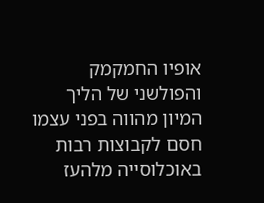אופיו החמקמק והפולשני של הליך המיון מהווה בפני עצמו חסם לקבוצות רבות באוכלוסייה מלהעז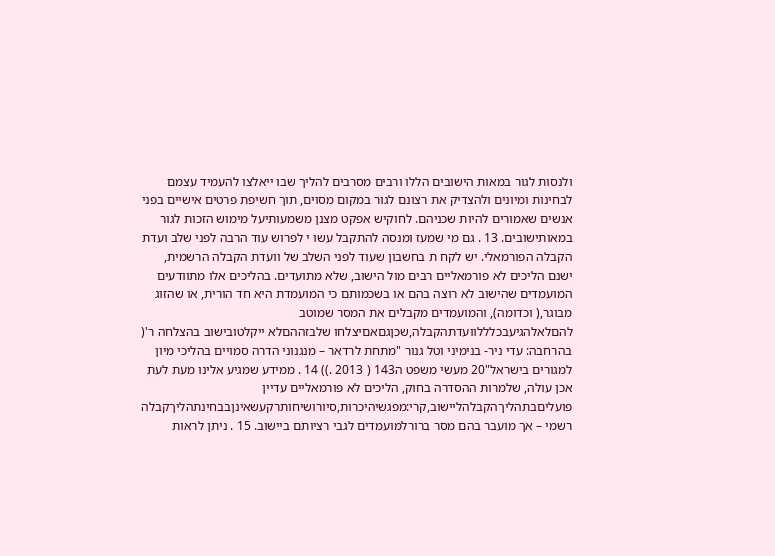ולנסות לגור במאות הישובים הללו ורבים מסרבים להליך שבו ייאלצו להעמיד עצמם לבחינות ומיונים ולהצדיק את רצונם לגור במקום מסוים, תוך חשיפת פרטים אישיים בפני אנשים שאמורים להיות שכניהם. לחוקיש אפקט מצנן משמעותיעל מימוש הזכות לגור במאותישובים. 13 . גם מי שמעז ומנסה להתקבל עשו י לפרוש עוד הרבה לפני שלב ועדת הקבלה הפורמאלי. יש לקח ת בחשבון שעוד לפני השלב של וועדת הקבלה הרשמית, ישנם הליכים לא פורמאליים רבים מול הישוב, שלא מתועדים. בהליכים אלו מתוודעים המועמדים שהישוב לא רוצה בהם או בשכמותם כי המועמדת היא חד הורית, או שהזוג מבוגר,( וכדומה), והמועמדים מקבלים את המסר שמוטב להםלאלהגיעבכלללוועדתהקבלה,שכןגםאםיצלחו שלבזההםלא ייקלטובישוב בהצלחה ר'( בהרחבה: עדי ניר- בנימיני וטל גנור "מתחת לרדאר – מנגנוני הדרה סמויים בהליכי מיון למגורים בישראל"20 מעשי משפט ה143 ( 2013 .)) 14 . ממידע שמגיע אלינו מעת לעת אכן עולה, שלמרות ההסדרה בחוק, הליכים לא פורמאליים עדיין פועליםבתהליךהקבלהליישוב,קרי:מפגשיהיכרות,סיורושיחותרקעשאינןבבחינתהליךקבלה רשמי – אך מועבר בהם מסר ברורלמועמדים לגבי רציותם ביישוב. 15 . ניתן לראות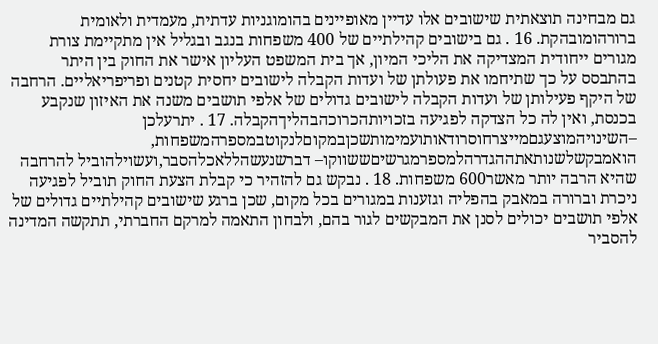גם מבחינה תוצאתית שישובים אלו עדיין מאופיינים בהומוגניות עדתית, מעמדית ולאומית ברורהומובהקת. 16 . גם בישובים קהילתיים של 400 משפחות בנגב ובגליל אין מתקיימת צורת מגורים ייחודית המצדיקה את הליכי המיון, אך בית המשפט העליון אישר את החוק בין היתר בהתבסס על כך שתיחמו את פעולתן של ועדות הקבלה לישובים יחסית קטנים ופריפריאליים. הרחבה של היקף פעילותן של ועדות הקבלה לישובים גדולים של אלפי תושבים משנה את האיזון שנקבע בכנסת, ואין לה כל הצדקה לפגיעה בזכויותהכרוכהבהליךהקבלה. 17 . יתרעלכן –השינויהמוצעגםמייצרחוסרודאותועמימותשכןבמקוםלנקוטבמספרהמשפחות, הואמבקשלשנותאתההגדרהלמספרמגרשיםששווקו– דברשנעשהללאכלהסבר,ועשוילהוביל להרחבה שהיא הרבה יותר מאשר600 משפחות. 18 . נבקש גם להזהיר כי קבלת הצעת החוק תוביל לפגיעה ניכרת וברורה במאבק בהפליה וגזענות במגורים בכל מקום, שכן ברגע שישובים קהילתיים גדולים של אלפי תושבים יכולים לסנן את המבקשים לגור בהם, ולבחון התאמה למרקם החברתי, תתקשה המדינה להסביר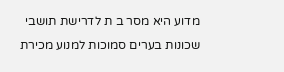מדוע היא מסר ב ת לדרישת תושבי שכונות בערים סמוכות למנוע מכירת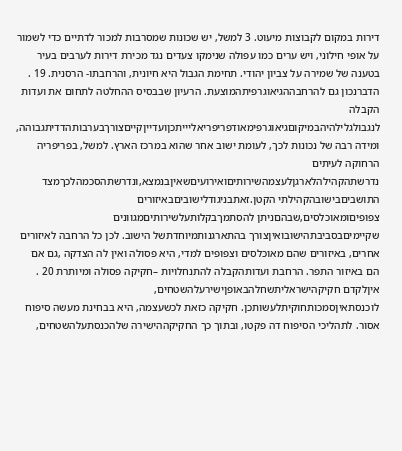דירות במקום לקבוצות מיעוט. 3 למשל, יש שכונות שמסרבות למכור לדתיים כדי לשמור על אופי חילוני, ויש ערים כמו עפולה שנימקו צעדים נגד מכירת דירות לערבים בעיר בטענה של שמירה על צביון יהודי. תחימת הגבול היא חיונית, והרחבתו- הרסנית. 19 . הדברנכון גם להרחבההגיאוגרפיתהמוצעת. הרעיון שבבסיס ההחלטה לתחום את ועדות הקבלה לנגבולגלילהיהבמיקוםגיאוגרפימאודפריפריאליייתכןועדייןקייםצורךבערבותהדדיתגבוהה, ומידה רבה של נכונות לכך, לעומת ישוב אחר שהוא במרכז הארץ. למשל, בפריפריה הרחוקה לעיתים נדרשתהקהילהלארגןלעצמהשירותיםואירועיםשאיןבנמצא,ונדרשתהסכמהלכךמצד התושביםבישובהקהילתי הקטן.זאתבניגודלישוביםבאיזורים צפופיםומאוכלסים,שבהםניתן להסתמךבקלותעלשירותיםמגוונים שקיימיםבסביבתהישובואיןצורך בהתארגנותמיוחדתשל הישוב. לכן כל הרחבה לאיזורים אחרים, באיזורים שהם מאוכלסים וצפופים למדי, היא פסולה ואין לה הצדקה ,גם אם הם באיזור התפר. הרחבת ועדותהקבלה להתנחלויות –חקיקה פסולה ומיותרת 20 . איןלקדם חקיקהישראליתשחלהבאופןישירעלהשטחים, לוכנסתאיןסמכותחוקיתלעשותכן. חקיקה כזאת לכשעצמה, היא בבחינת מעשה סיפוח אסור. לתהליכי הסיפוח דה פקטו, ובתוך כך החקיקההישירה שלהכנסתעלהשטחים,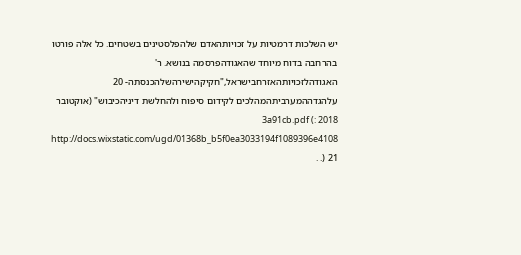יש השלכות דרמטיות על זכויותהאדם שלהפלסטינים בשטחים. כל אלה פורטו בהרחבה בדוח מיוחד שהאגודהפרסמה בנושא. ר' האגודהלזכויותהאזרחבישראל,"חקיקהישירהשלהכנסתה- 20 עלהגדההמערביתהמהלכים לקידום סיפוח ולהחלשת דיניהכיבוש" (אוקטובר 2018 :) 3a91cb.pdf http://docs.wixstatic.com/ugd/01368b_b5f0ea3033194f1089396e4108 .) 21 .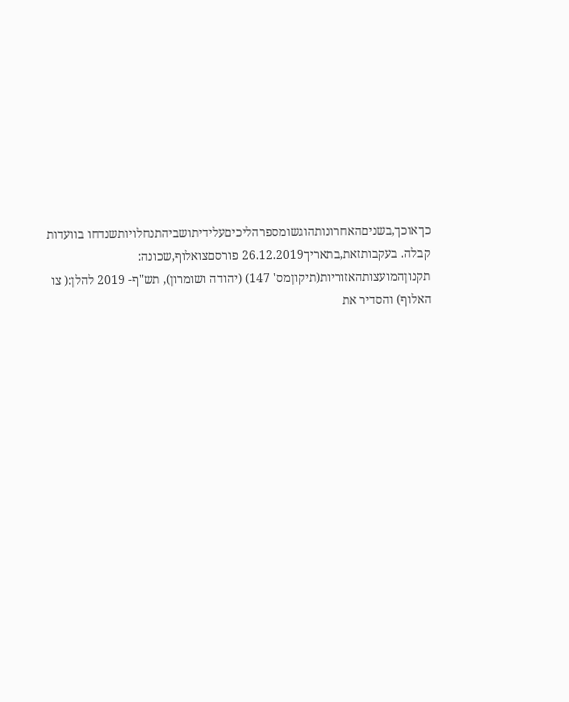כךאוכך,בשניםהאחרונותהוגשומספרהליכיםעלידיתושביהתנחלויותשנדחו בוועדות קבלה. בעקבותזאת,בתאריך26.12.2019 פורסםצואלוף,שכונה: תקנוןהמועצותהאזוריות(תיקוןמס' 147) (יהודה ושומרון), תש"ף- 2019 להלן:( צו האלוף) והסדיר את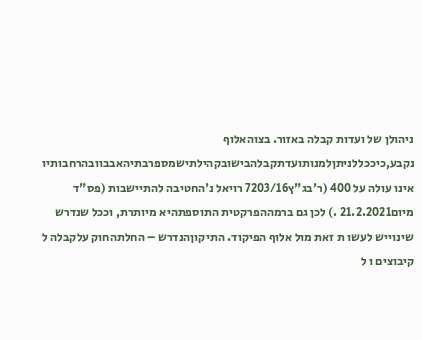ניהולן של ועדות קבלה באזור. בצוהאלוף נקבע,כיככללניתןלמנותועדתקבלהבישובקהילתישמספרבתיהאבבוובהרחבותיו אינו עולה על 400 (ר'בג"ץ7203/16 רויאל נ'החטיבה להתיישבות (פס"ד מיום21.2.2021 .) לכן גם ברמההפרקטית התוספתהיא מיותרת, וככל שנדרש שינוייש לעשו ת זאת מול אלוף הפיקוד. התיקוןהנדרש – החלתהחוק עלקבלה ל קיבוצים ו ל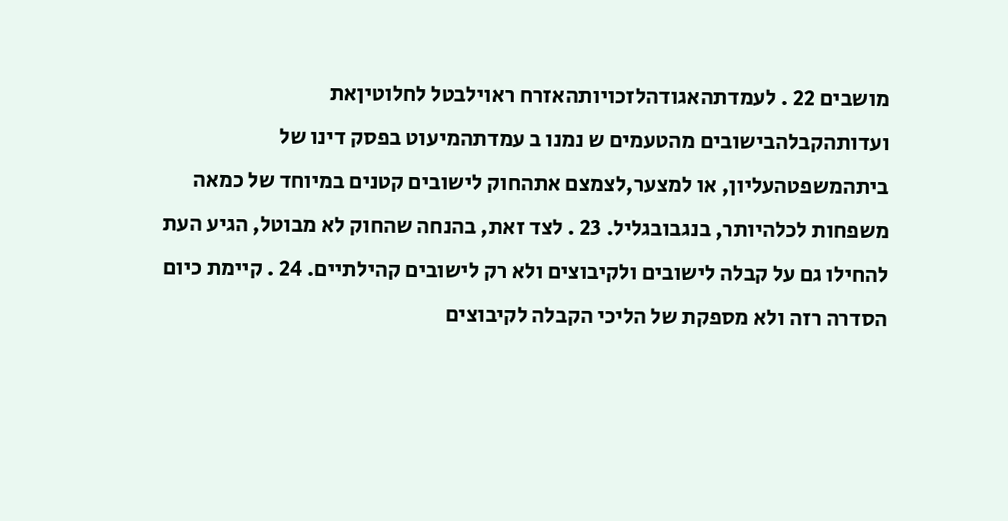מושבים 22 . לעמדתהאגודהלזכויותהאזרח ראוילבטל לחלוטיןאת ועדותהקבלהבישובים מהטעמים ש נמנו ב עמדתהמיעוט בפסק דינו של ביתהמשפטהעליון, או למצער,לצמצם אתהחוק לישובים קטנים במיוחד של כמאה משפחות לכלהיותר, בנגבובגליל. 23 . לצד זאת, בהנחה שהחוק לא מבוטל, הגיע העת להחילו גם על קבלה לישובים ולקיבוצים ולא רק לישובים קהילתיים. 24 . קיימת כיום הסדרה רזה ולא מספקת של הליכי הקבלה לקיבוצים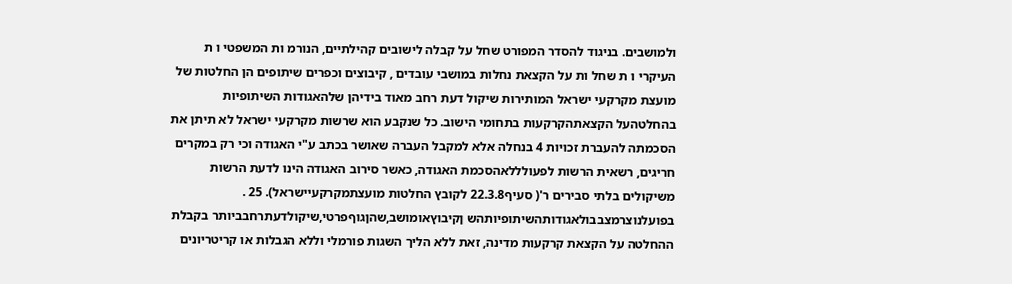ולמושבים. בניגוד להסדר המפורט שחל על קבלה לישובים קהילתיים, הנורמ ות המשפטי ו ת העיקרי ו ת שחל ות על הקצאת נחלות במושבי עובדים , קיבוצים וכפרים שיתופים הן החלטות של מועצת מקרקעי ישראל המותירות שיקול דעת רחב מאוד בידיהן שלהאגודות השיתופיות בהחלטהעל הקצאתהקרקעות בתחומי הישוב. כל שנקבע הוא שרשות מקרקעי ישראל לא תיתן את הסכמתה להעברת זכויות 4 בנחלה אלא למקבל העברה שאושר בכתב ע"י האגודה וכי רק במקרים חריגים, רשאית הרשות לפעולללאהסכמת האגודה, כאשר סירוב האגודה הינו לדעת הרשות משיקולים בלתי סבירים ר'( סעיף22.3.8 לקובץ החלטות מועצתמקרקעיישראל). 25 . בפועלנוצרמצבבולאגודותהשיתופיותהש ןקיבוץאומושב,שהןגוףפרטי,שיקולדעתרחבביותר בקבלת ההחלטה על הקצאת קרקעות מדינה, זאת ללא הליך השגות פורמלי וללא הגבלות או קריטריונים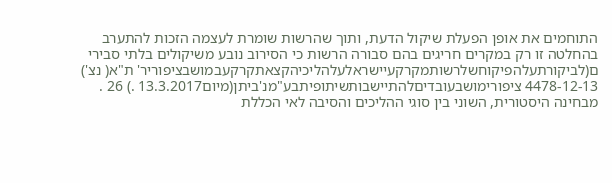התוחמים את אופן הפעלת שיקול הדעת, ותוך שהרשות שומרת לעצמה הזכות להתערב בהחלטה זו רק במקרים חריגים בהם סבורה הרשות כי הסירוב נובע משיקולים בלתי סבירי ם(לביקורתעלהפיקוחשלרשותמקרקעיישראלעלהליכיהקצאתקרקעבמושבציפוריר' ת"א( נצ') 4478-12-13 ציפורימושבעובדיםלהתיישבותשיתופיתבע"מנ'ביתן(מיום13.3.2017 .) 26 . מבחינה היסטורית, השוני בין סוגי ההליכים והסיבה לאי הכללת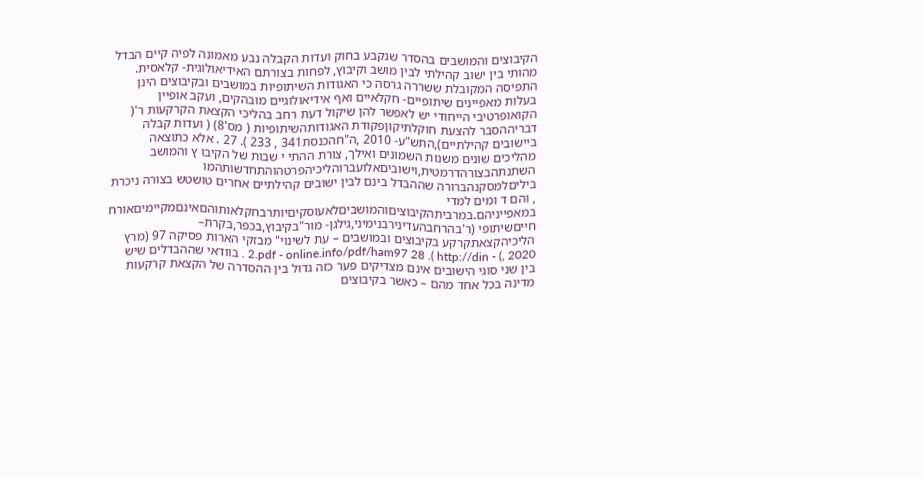הקיבוצים והמושבים בהסדר שנקבע בחוק ועדות הקבלה נבע מאמונה לפיה קיים הבדל מהותי בין ישוב קהילתי לבין מושב וקיבוץ, לפחות בצורתם האידיאולוגית- קלאסית. התפיסה המקובלת ששררה גרסה כי האגודות השיתופיות במושבים ובקיבוצים הינן בעלות מאפיינים שיתופיים- חקלאיים ואף אידיאולוגיים מובהקים, ועקב אופיין הקואופרטיבי הייחודי יש לאפשר להן שיקול דעת רחב בהליכי הקצאת הקרקעות ר'( דבריההסבר להצעת חוקלתיקוןפקודת האגודותהשיתופיות ( מס'8) ( ועדות קבלה ביישובים קהילתיים),התש"ע- 2010 ,ה"חהכנסת341 , 233 ). 27 . אלא כתוצאה מהליכים שונים משנות השמונים ואילך, צורת ההתי י שבות של הקיבו ץ והמושב השתנתהבצורהדרמטית,וישוביםאלועברוהליכיהפרטהוהתחדשותהמו ביליםלמסקנהברורה שההבדל בינם לבין ישובים קהילתיים אחרים טושטש בצורה ניכרת , והם ד ומים למדי במאפייניהם.במרביתהקיבוציםוהמושביםלאעוסקיםיותרבחקלאותוהםאינםמקיימיםאורח חייםשיתופי (ר'בהרחבהעדינירבנימיני,גילגן- מור"בקיבוץ,בכפר,בקרת– הליכיהקצאתקרקע בקיבוצים ובמושבים – עת לשינוי" מבזקי הארות פסיקה 97 (מרץ 2020 ,) - http://din ). 2.pdf - online.info/pdf/ham97 28 . בוודאי שההבדלים שיש בין שני סוגי הישובים אינם מצדיקים פער כזה גדול בין ההסדרה של הקצאת קרקעות מדינה בכל אחד מהם – כאשר בקיבוצים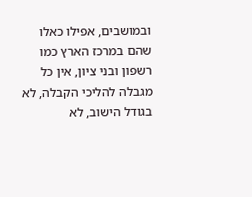ובמושבים, אפילו כאלו שהם במרכז הארץ כמו רשפון ובני ציון, אין כל מגבלה להליכי הקבלה, לא בגודל הישוב, לא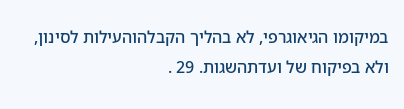במיקומו הגיאוגרפי, לא בהליך הקבלהוהעילות לסינון, ולא בפיקוח של ועדתהשגות. 29 .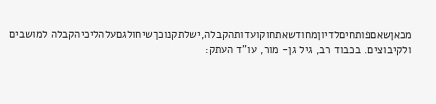מכאןשאםפותחיםלדיוןמחודשאתחוקועדותהקבלה,ישלתקנוכךשיחולגםעלהליכיהקבלה למושבים ולקיבוצים. בכבוד רב, גיל גן- מור, עו"ד העתק: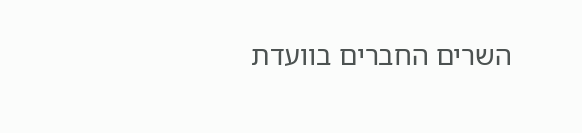השרים החברים בוועדת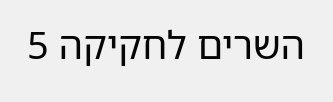השרים לחקיקה 5